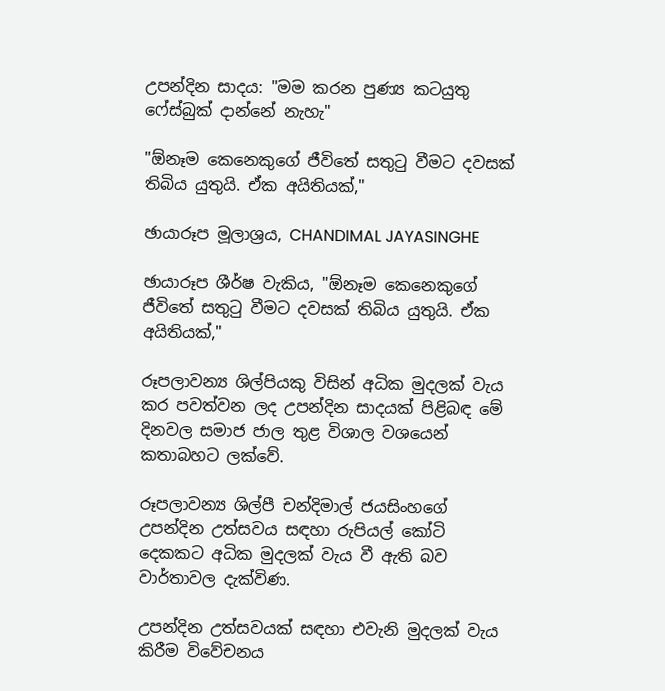උපන්දින සාදය: "මම කරන පුණ්‍ය කටයුතු ෆේස්බුක් දාන්නේ නැහැ"

"ඕනෑම කෙනෙකුගේ ජීවිතේ සතුටු වීමට දවසක් තිබිය යුතුයි. ඒක අයිතියක්,"

ඡායාරූප මූලාශ්‍රය, CHANDIMAL JAYASINGHE

ඡායාරූප ශීර්ෂ වැකිය, "ඕනෑම කෙනෙකුගේ ජීවිතේ සතුටු වීමට දවසක් තිබිය යුතුයි. ඒක අයිතියක්,"

රූපලාවන්‍ය ශිල්පියකු විසින් අධික මුදලක් වැය කර පවත්වන ලද උපන්දින සාදයක් පිළිබඳ මේ දිනවල සමාජ ජාල තුළ විශාල වශයෙන් කතාබහට ලක්වේ.

රූපලාවන්‍ය ශිල්පී චන්දිමාල් ජයසිංහගේ උපන්දින උත්සවය සඳහා රුපියල් කෝටි දෙකකට අධික මුදලක් වැය වී ඇති බව වාර්තාවල දැක්විණ.

උපන්දින උත්සවයක් සඳහා එවැනි මුදලක් වැය කිරීම විවේචනය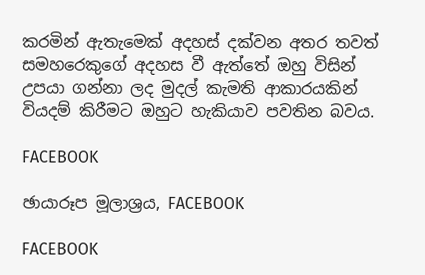කරමින් ඇතැමෙක් අදහස් දක්වන අතර තවත් සමහරෙකුගේ අදහස වී ඇත්තේ ඔහු විසින් උපයා ගන්නා ලද මුදල් කැමති ආකාරයකින් වියදම් කිරීමට ඔහුට හැකියාව පවතින බවය.

FACEBOOK

ඡායාරූප මූලාශ්‍රය, FACEBOOK

FACEBOOK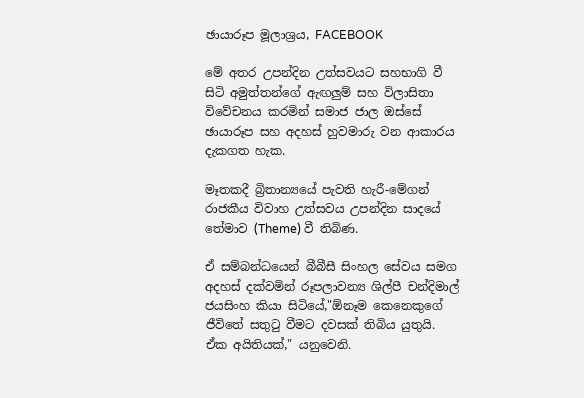ඡායාරූප මූලාශ්‍රය, FACEBOOK

මේ අතර උපන්දින උත්සවයට සහභාගි වී සිටි අමුත්තන්ගේ ඇඟලුම් සහ විලාසිතා විවේචනය කරමින් සමාජ ජාල ඔස්සේ ඡායාරූප සහ අදහස් හුවමාරු වන ආකාරය දැකගත හැක.

මෑතකදී බ්‍රිතාන්‍යයේ පැවති හැරී-මේගන් රාජකීය විවාහ උත්සවය උපන්දින සාදයේ තේමාව (Theme) වී තිබිණ.

ඒ සම්බන්ධයෙන් බීබීසී සිංහල සේවය සමග අදහස් දක්වමින් රූපලාවන්‍ය ශිල්පී චන්දිමාල් ජයසිංහ කියා සිටියේ,"ඕනෑම කෙනෙකුගේ ජීවිතේ සතුටු වීමට දවසක් තිබිය යුතුයි. ඒක අයිතියක්," යනුවෙනි.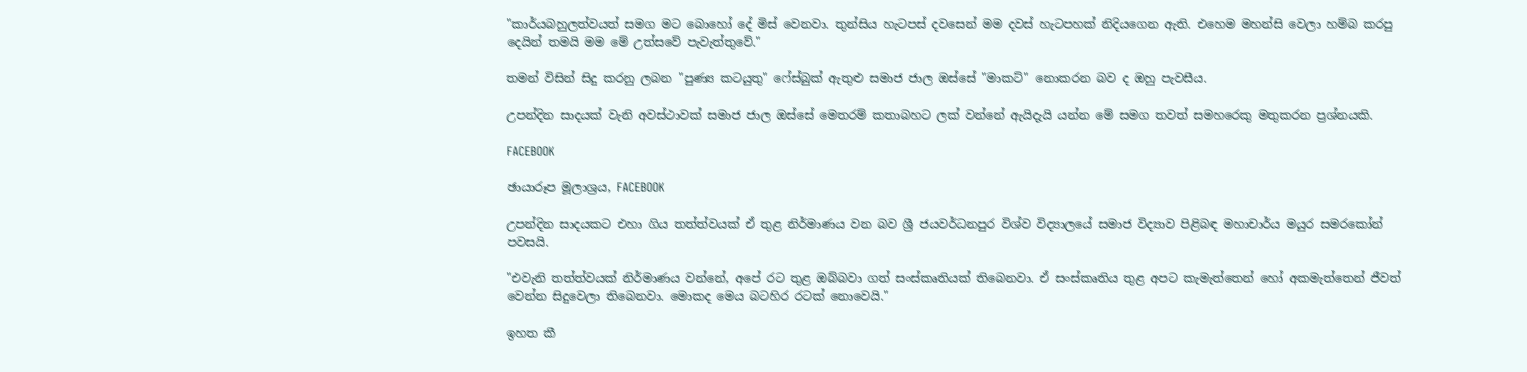"කාර්යබහුලත්වයත් සමග මට බොහෝ දේ මිස් වෙනවා. තුන්සිය හැටපස් දවසෙන් මම දවස් හැටපහක් නිදියගෙන ඇති. එහෙම මහන්සි වෙලා හම්බ කරපු දෙයින් තමයි මම මේ උත්සවේ පැවැත්තුවේ."

තමන් විසින් සිදු කරනු ලබන "පුණ්‍ය කටයුතු" ෆේස්බුක් ඇතුළු සමාජ ජාල ඔස්සේ "මාකට්" නොකරන බව ද ඔහු පැවසීය.

උපන්දින සාදයක් වැනි අවස්ථාවක් සමාජ ජාල ඔස්සේ මෙතරම් කතාබහට ලක් වන්නේ ඇයිදැයි යන්න මේ සමග තවත් සමහරෙකු මතුකරන ප්‍රශ්නයකි.

FACEBOOK

ඡායාරූප මූලාශ්‍රය, FACEBOOK

උපන්දින සාදයකට එහා ගිය තත්ත්වයක් ඒ තුළ නිර්මාණය වන බව ශ්‍රී ජයවර්ධනපුර විශ්ව විද්‍යාලයේ සමාජ විද්‍යාව පිළිබඳ මහාචාර්ය මයුර සමරකෝන් පවසයි.

"එවැනි තත්ත්වයක් නිර්මාණය වන්නේ, අපේ රට තුළ ඔබ්බවා ගත් සංස්කෘතියක් තිබෙනවා. ඒ සංස්කෘතිය තුළ අපට කැමැත්තෙන් හෝ අකමැත්තෙන් ජීවත් වෙන්න සිදුවෙලා තිබෙනවා. මොකද මෙය බටහිර රටක් නොවෙයි."

ඉහත කී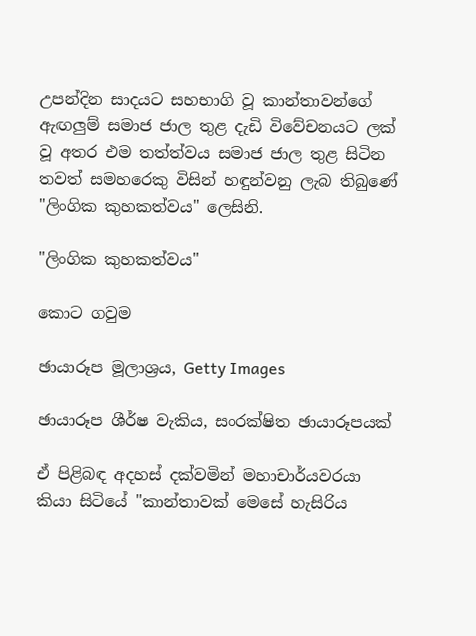උපන්දින සාදයට සහභාගි වූ කාන්තාවන්ගේ ඇඟලුම් සමාජ ජාල තුළ දැඩි විවේචනයට ලක් වූ අතර එම තත්ත්වය සමාජ ජාල තුළ සිටින තවත් සමහරෙකු විසින් හඳුන්වනු ලැබ තිබුණේ "ලිංගික කුහකත්වය" ලෙසිනි.

"ලිංගික කුහකත්වය"

කොට ගවුම

ඡායාරූප මූලාශ්‍රය, Getty Images

ඡායාරූප ශීර්ෂ වැකිය, සංරක්ෂිත ඡායාරූපයක්

ඒ පිළිබඳ අදහස් දක්වමින් මහාචාර්යවරයා කියා සිටියේ "කාන්තාවක් මෙසේ හැසිරිය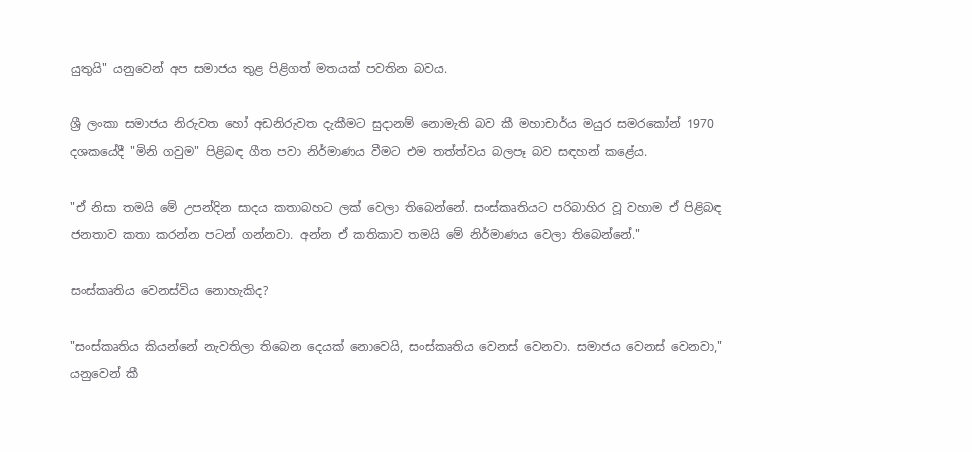යුතුයි" යනුවෙන් අප සමාජය තුළ පිළිගත් මතයක් පවතින බවය.

ශ්‍රී ලංකා සමාජය නිරුවත හෝ අඩනිරුවත දැකීමට සුදානම් නොමැති බව කී මහාචාර්ය මයුර සමරකෝන් 1970 දශකයේදී "මිනි ගවුම" පිළිබඳ ගීත පවා නිර්මාණය වීමට එම තත්ත්වය බලපෑ බව සඳහන් කළේය.

"ඒ නිසා තමයි මේ උපන්දින සාදය කතාබහට ලක් වෙලා තිබෙන්නේ. සංස්කෘතියට පරිබාහිර වූ වහාම ඒ පිළිබඳ ජනතාව කතා කරන්න පටන් ගන්නවා. අන්න ඒ කතිකාව තමයි මේ නිර්මාණය වෙලා තිබෙන්නේ."

සංස්කෘතිය වෙනස්විය නොහැකිද?

"සංස්කෘතිය කියන්නේ නැවතිලා තිබෙන දෙයක් නොවෙයි, සංස්කෘතිය වෙනස් වෙනවා. සමාජය වෙනස් වෙනවා," යනුවෙන් කී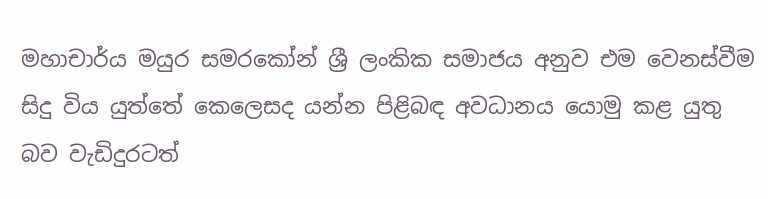මහාචාර්ය මයුර සමරකෝන් ශ්‍රී ලංකික සමාජය අනුව එම වෙනස්වීම සිදු විය යුත්තේ කෙලෙසද යන්න පිළිබඳ අවධානය යොමු කළ යුතු බව වැඩිදුරටත්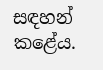සඳහන් කළේය.